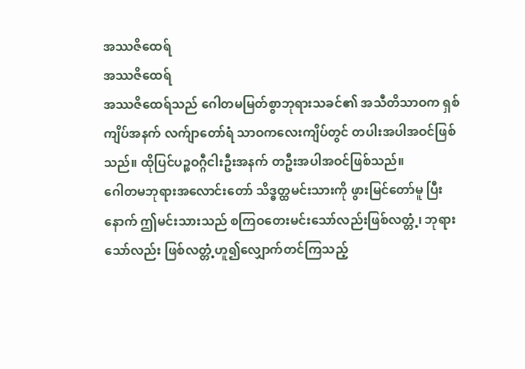အဿဇိထေရ်
အဿဇိထေရ်
အဿဇိထေရ်သည် ဂေါတမမြတ်စွာဘုရားသခင်၏ အသီတိသာဝက ရှစ်ကျိပ်အနက် လက်ျာတော်ရံ သာဝကလေးကျိပ်တွင် တပါးအပါအဝင်ဖြစ်သည်။ ထိုပြင်ပဉ္စဝဂ္ဂီငါးဦးအနက် တဦးအပါအဝင်ဖြစ်သည်။
ဂေါတမဘုရားအလောင်းတော် သိဒ္ဓတ္ထမင်းသားကို ဖွားမြင်တော်မူ ပြီးနောက် ဤမင်းသားသည် စကြဝတေးမင်းသော်လည်းဖြစ်လတ္တံ့၊ ဘုရားသော်လည်း ဖြစ်လတ္တံ့ဟူ၍လျှောက်တင်ကြသည့်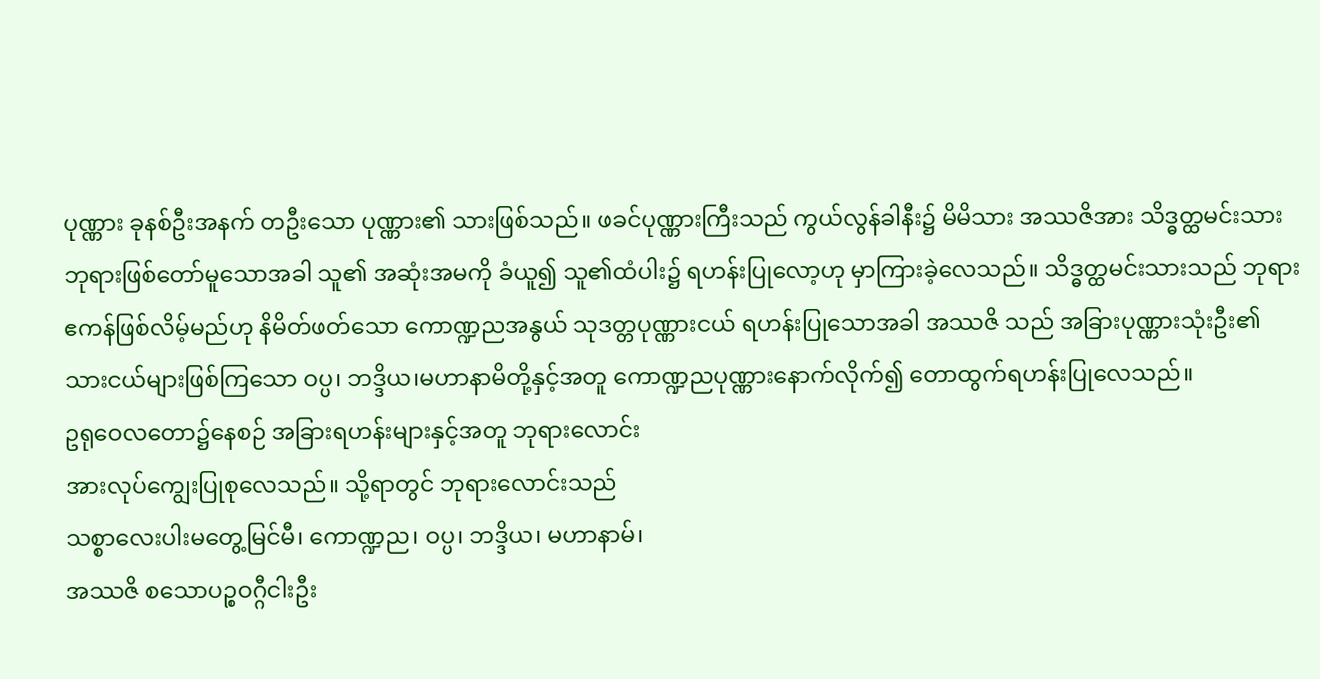ပုဏ္ဏား ခုနစ်ဦးအနက် တဦးသော ပုဏ္ဏား၏ သားဖြစ်သည်။ ဖခင်ပုဏ္ဏားကြီးသည် ကွယ်လွန်ခါနီး၌ မိမိသား အဿဇိအား သိဒ္ဓတ္ထမင်းသား ဘုရားဖြစ်တော်မူသောအခါ သူ၏ အဆုံးအမကို ခံယူ၍ သူ၏ထံပါး၌ ရဟန်းပြုလော့ဟု မှာကြားခဲ့လေသည်။ သိဒ္ဓတ္ထမင်းသားသည် ဘုရားဧကန်ဖြစ်လိမ့်မည်ဟု နိမိတ်ဖတ်သော ကောဏ္ဍညအနွယ် သုဒတ္တပုဏ္ဏားငယ် ရဟန်းပြုသောအခါ အဿဇိ သည် အခြားပုဏ္ဏားသုံးဦး၏ သားငယ်များဖြစ်ကြသော ဝပ္ပ၊ ဘဒ္ဒိယ၊မဟာနာမိတို့နှင့်အတူ ကောဏ္ဍညပုဏ္ဏားနောက်လိုက်၍ တောထွက်ရဟန်းပြုလေသည်။
ဥရုဝေလတော၌နေစဉ် အခြားရဟန်းများနှင့်အတူ ဘုရားလောင်း
အားလုပ်ကျွေးပြုစုလေသည်။ သို့ရာတွင် ဘုရားလောင်းသည်
သစ္စာလေးပါးမတွေ့မြင်မီ၊ ကောဏ္ဍည၊ ဝပ္ပ၊ ဘဒ္ဒိယ၊ မဟာနာမ်၊
အဿဇိ စသောပဉ္စဝဂ္ဂီငါးဦး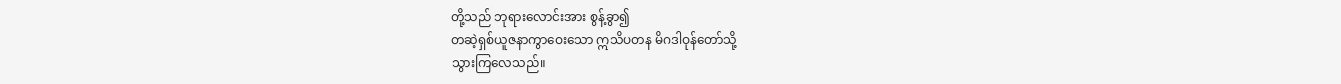တို့သည် ဘုရားလောင်းအား စွန့်ခွာ၍
တဆဲ့ရှစ်ယူဇနာကွာဝေးသော ဣသိပတန မိဂဒါဝုန်တော်သို့
သွားကြလေသည်။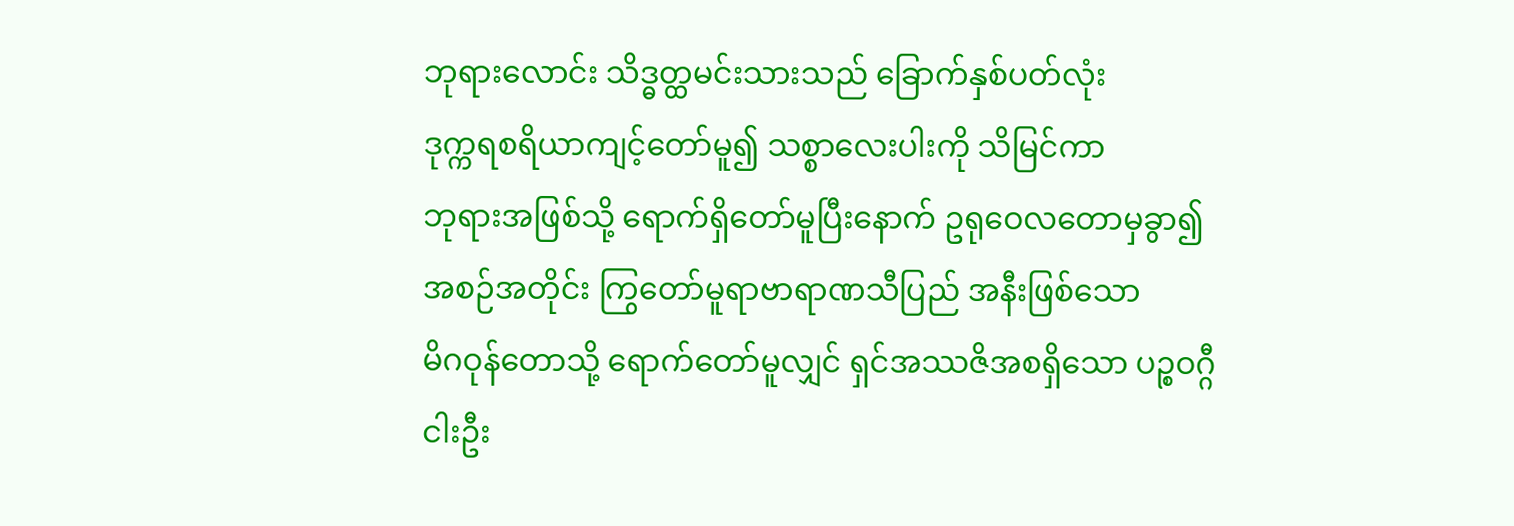ဘုရားလောင်း သိဒ္ဓတ္ထမင်းသားသည် ခြောက်နှစ်ပတ်လုံး
ဒုက္ကရစရိယာကျင့်တော်မူ၍ သစ္စာလေးပါးကို သိမြင်ကာ
ဘုရားအဖြစ်သို့ ရောက်ရှိတော်မူပြီးနောက် ဥရုဝေလတောမှခွာ၍
အစဉ်အတိုင်း ကြွတော်မူရာဗာရာဏသီပြည် အနီးဖြစ်သော
မိဂဝုန်တောသို့ ရောက်တော်မူလျှင် ရှင်အဿဇိအစရှိသော ပဉ္စဝဂ္ဂီ
ငါးဦး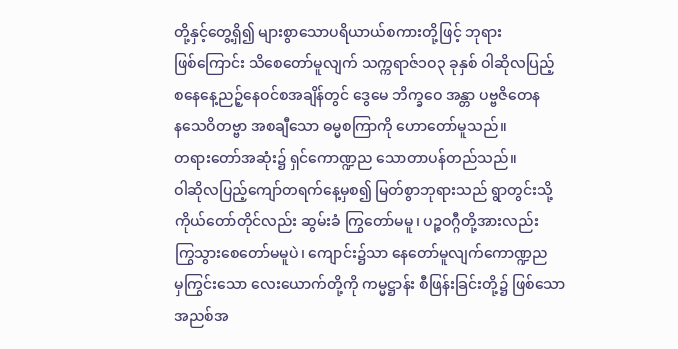တို့နှင့်တွေ့ရှိ၍ များစွာသောပရိယာယ်စကားတို့ဖြင့် ဘုရား
ဖြစ်ကြောင်း သိစေတော်မူလျက် သက္ကရာဇ်၁ဝ၃ ခုနှစ် ဝါဆိုလပြည့်
စနေနေ့ညဉ့်နေဝင်စအချိန်တွင် ဒွေမေ ဘိက္ခဝေ အန္တာ ပဗ္ဗဇိတေန
နသေဝိတဗ္ဗာ အစချီသော ဓမ္မစကြာကို ဟောတော်မူသည်။
တရားတော်အဆုံး၌ ရှင်ကောဏ္ဍည သောတာပန်တည်သည်။
ဝါဆိုလပြည့်ကျော်တရက်နေ့မှစ၍ မြတ်စွာဘုရားသည် ရွာတွင်းသို့
ကိုယ်တော်တိုင်လည်း ဆွမ်းခံ ကြွတော်မမူ၊ ပဉ္စဝဂ္ဂီတို့အားလည်း
ကြွသွားစေတော်မမူပဲ၊ ကျောင်း၌သာ နေတော်မူလျက်ကောဏ္ဍည
မှကြွင်းသော လေးယောက်တို့ကို ကမ္မဋ္ဌာန်း စီဖြန်းခြင်းတို့၌ ဖြစ်သော
အညစ်အ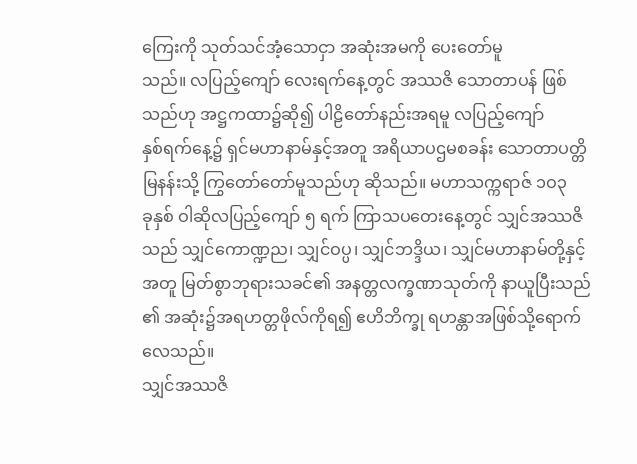ကြေးကို သုတ်သင်အံ့သောငှာ အဆုံးအမကို ပေးတော်မူ
သည်။ လပြည့်ကျော် လေးရက်နေ့တွင် အဿဇိ သောတာပန် ဖြစ်
သည်ဟု အဋ္ဌကထာ၌ဆို၍ ပါဠိတော်နည်းအရမူ လပြည့်ကျော်
နှစ်ရက်နေ့၌ ရှင်မဟာနာမ်နှင့်အတူ အရိယာပဌမစခန်း သောတာပတ္တိ
မြနန်းသို့ ကြွတော်တော်မူသည်ဟု ဆိုသည်။ မဟာသက္ကရာဇ် ၁ဝ၃
ခုနှစ် ဝါဆိုလပြည့်ကျော် ၅ ရက် ကြာသပတေးနေ့တွင် သျှင်အဿဇိ
သည် သျှင်ကောဏ္ဍည၊ သျှင်ဝပ္ပ၊ သျှင်ဘဒ္ဒိယ၊ သျှင်မဟာနာမ်တို့နှင့်
အတူ မြတ်စွာဘုရားသခင်၏ အနတ္တလက္ခဏာသုတ်ကို နာယူပြီးသည်
၏ အဆုံး၌အရဟတ္တဖိုလ်ကိုရ၍ ဧဟိဘိက္ခု ရဟန္တာအဖြစ်သို့ရောက်
လေသည်။
သျှင်အဿဇိ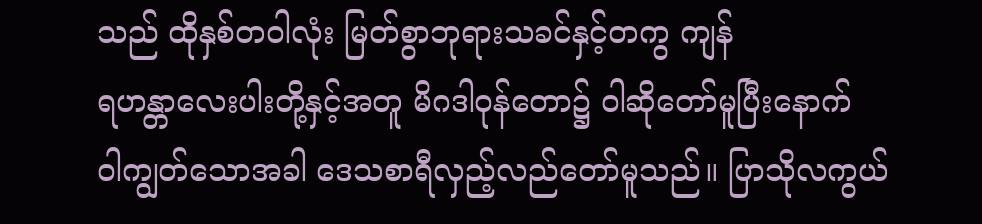သည် ထိုနှစ်တဝါလုံး မြတ်စွာဘုရားသခင်နှင့်တကွ ကျန်
ရဟန္တာလေးပါးတို့နှင့်အတူ မိဂဒါဝုန်တော၌ ဝါဆိုတော်မူပြီးနောက်
ဝါကျွတ်သောအခါ ဒေသစာရီလှည့်လည်တော်မူသည်။ ပြာသိုလကွယ်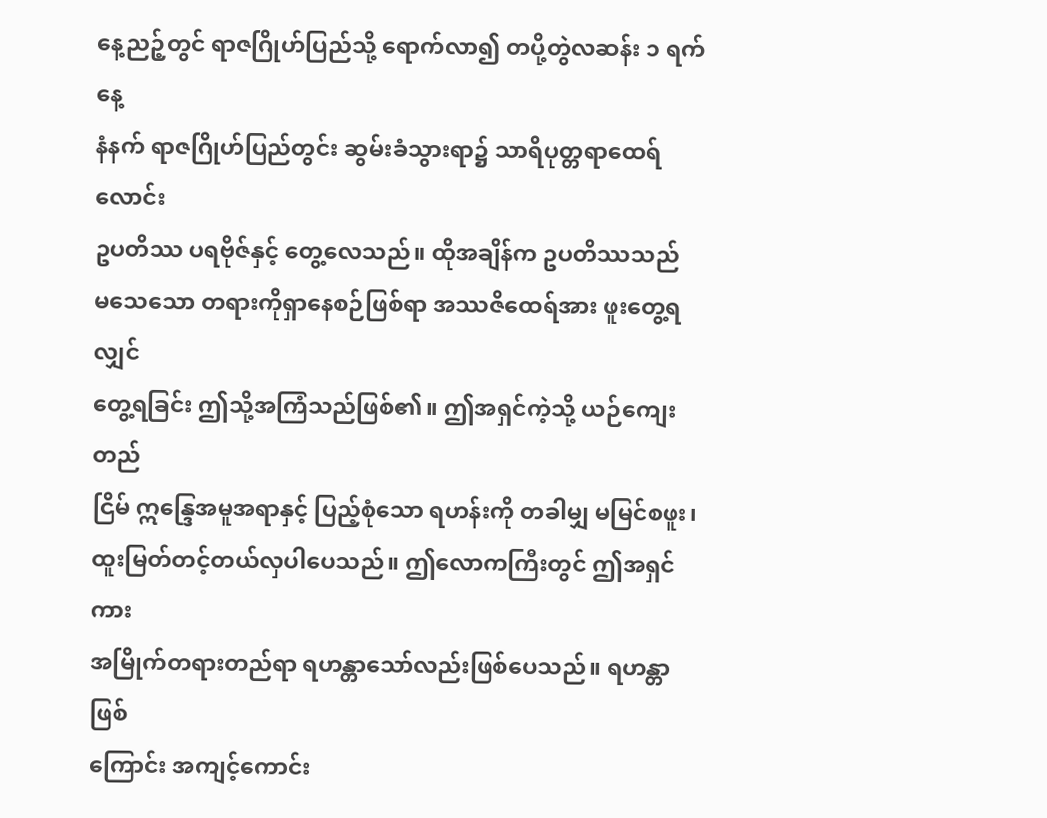နေ့ညဉ့်တွင် ရာဇဂြိုဟ်ပြည်သို့ ရောက်လာ၍ တပို့တွဲလဆန်း ၁ ရက်နေ့
နံနက် ရာဇဂြိုဟ်ပြည်တွင်း ဆွမ်းခံသွားရာ၌ သာရိပုတ္တရာထေရ်လောင်း
ဥပတိဿ ပရဗိုဇ်နှင့် တွေ့လေသည်။ ထိုအချိန်က ဥပတိဿသည်
မသေသော တရားကိုရှာနေစဉ်ဖြစ်ရာ အဿဇိထေရ်အား ဖူးတွေ့ရလျှင်
တွေ့ရခြင်း ဤသို့အကြံသည်ဖြစ်၏။ ဤအရှင်ကဲ့သို့ ယဉ်ကျေး တည်
ငြိမ် ဣန္ဒြေအမူအရာနှင့် ပြည့်စုံသော ရဟန်းကို တခါမျှ မမြင်စဖူး၊
ထူးမြတ်တင့်တယ်လှပါပေသည်။ ဤလောကကြီးတွင် ဤအရှင်ကား
အမြိုက်တရားတည်ရာ ရဟန္တာသော်လည်းဖြစ်ပေသည်။ ရဟန္တာ ဖြစ်
ကြောင်း အကျင့်ကောင်း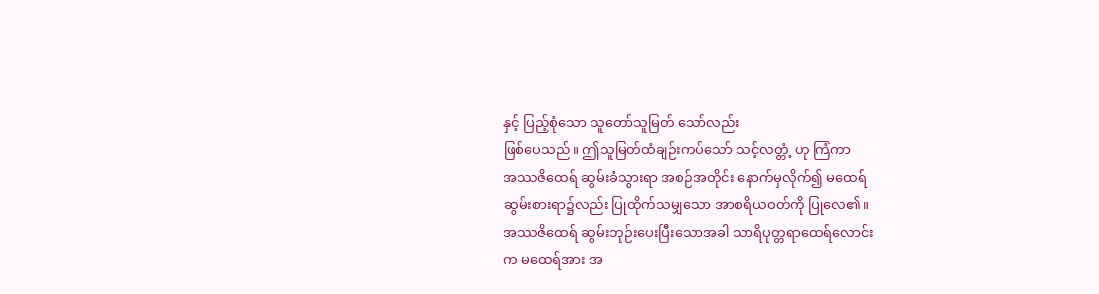နှင့် ပြည့်စုံသော သူတော်သူမြတ် သော်လည်း
ဖြစ်ပေသည်။ ဤသူမြတ်ထံချဉ်းကပ်သော် သင့်လတ္တံ့ ဟု ကြံကာ
အဿဇိထေရ် ဆွမ်းခံသွားရာ အစဉ်အတိုင်း နောက်မှလိုက်၍ မထေရ်
ဆွမ်းစားရာ၌လည်း ပြုထိုက်သမျှသော အာစရိယဝတ်ကို ပြုလေ၏။
အဿဇိထေရ် ဆွမ်းဘုဉ်းပေးပြီးသောအခါ သာရိပုတ္တရာထေရ်လောင်း
က မထေရ်အား အ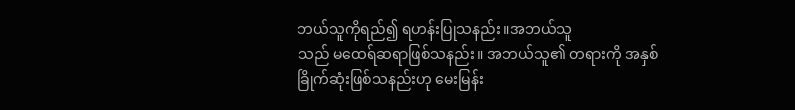ဘယ်သူကိုရည်၍ ရဟန်းပြုသနည်း။အဘယ်သူ
သည် မထေရ်ဆရာဖြစ်သနည်း။ အဘယ်သူ၏ တရားကို အနှစ်
ခြိုက်ဆုံးဖြစ်သနည်းဟု မေးမြန်း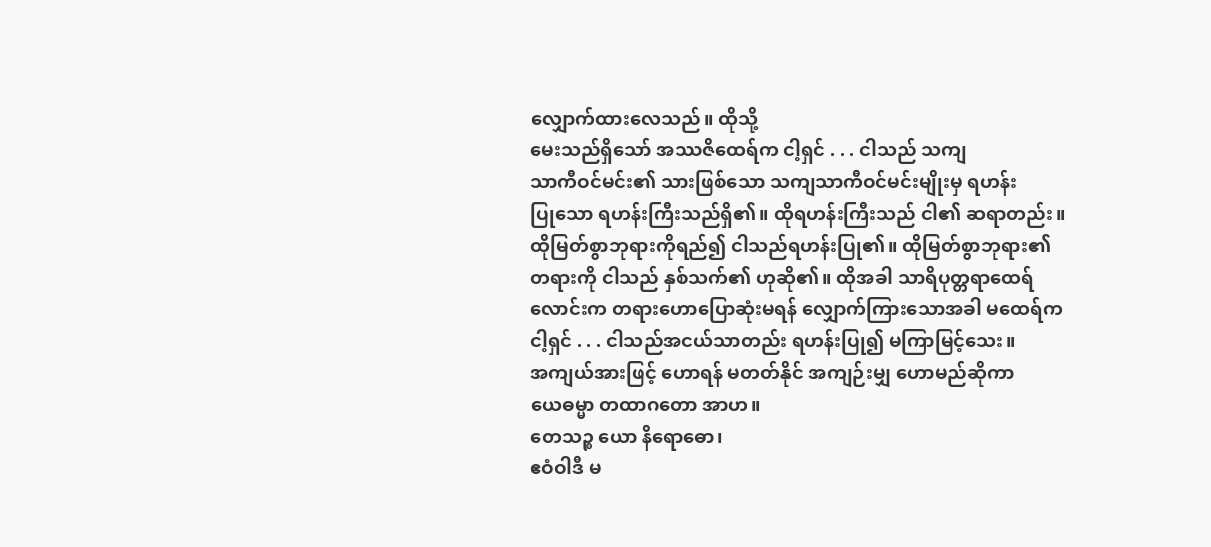လျှောက်ထားလေသည်။ ထိုသို့
မေးသည်ရှိသော် အဿဇိထေရ်က ငါ့ရှင် . . . ငါသည် သကျ
သာကီဝင်မင်း၏ သားဖြစ်သော သကျသာကီဝင်မင်းမျိုးမှ ရဟန်း
ပြုသော ရဟန်းကြီးသည်ရှိ၏။ ထိုရဟန်းကြီးသည် ငါ၏ ဆရာတည်း။
ထိုမြတ်စွာဘုရားကိုရည်၍ ငါသည်ရဟန်းပြု၏။ ထိုမြတ်စွာဘုရား၏
တရားကို ငါသည် နှစ်သက်၏ ဟုဆို၏။ ထိုအခါ သာရိပုတ္တရာထေရ်
လောင်းက တရားဟောပြောဆုံးမရန် လျှောက်ကြားသောအခါ မထေရ်က
ငါ့ရှင် . . . ငါသည်အငယ်သာတည်း ရဟန်းပြု၍ မကြာမြင့်သေး။
အကျယ်အားဖြင့် ဟောရန် မတတ်နိုင် အကျဉ်းမျှ ဟောမည်ဆိုကာ
ယေဓမ္မာ တထာဂတော အာဟ။
တေသဉ္စ ယော နိရောဓော၊
ဧဝံဝါဒီ မ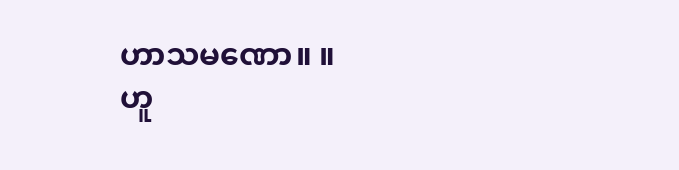ဟာသမဏော။ ။
ဟူ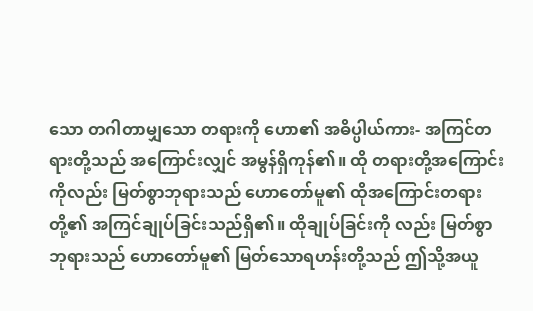သော တဂါတာမျှသော တရားကို ဟော၏ အဓိပ္ပါယ်ကား- အကြင်တရားတို့သည် အကြောင်းလျှင် အမွန်ရှိကုန်၏။ ထို တရားတို့အကြောင်းကိုလည်း မြတ်စွာဘုရားသည် ဟောတော်မူ၏ ထိုအကြောင်းတရားတို့၏ အကြင်ချုပ်ခြင်းသည်ရှိ၏။ ထိုချုပ်ခြင်းကို လည်း မြတ်စွာဘုရားသည် ဟောတော်မူ၏ မြတ်သောရဟန်းတို့သည် ဤသို့အယူ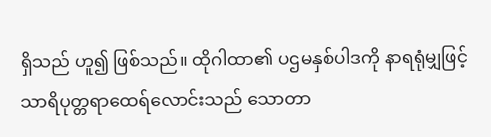ရှိသည် ဟူ၍ ဖြစ်သည်။ ထိုဂါထာ၏ ပဌမနှစ်ပါဒကို နာရရုံမျှဖြင့် သာရိပုတ္တရာထေရ်လောင်းသည် သောတာ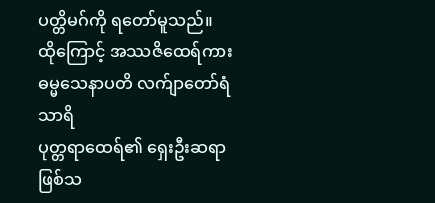ပတ္တိမဂ်ကို ရတော်မူသည်။
ထိုကြောင့် အဿဇိထေရ်ကား ဓမ္မသေနာပတိ လက်ျာတော်ရံ သာရိ
ပုတ္တရာထေရ်၏ ရှေးဦးဆရာဖြစ်သ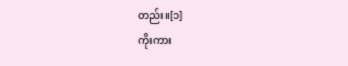တည်း။[၁]
ကိုးကား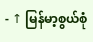- ↑ မြန်မာ့စွယ်စုံ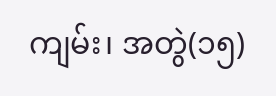ကျမ်း၊ အတွဲ(၁၅)